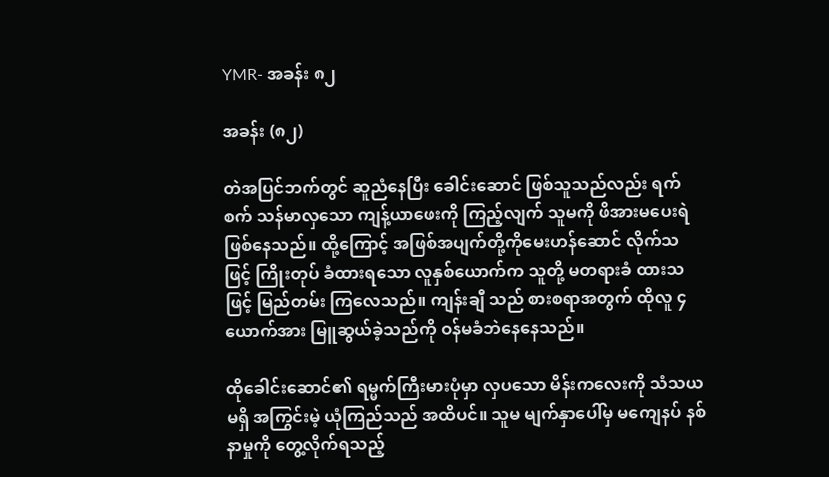YMR- အခန်း ၈၂

အခန်း (၈၂)

တဲအပြင်ဘက်တွင် ဆူညံနေပြီး ခေါင်းဆောင် ဖြစ်သူသည်လည်း ရက်စက် သန်မာလှသော ကျန့်ယာဖေးကို ကြည့်လျက် သူမကို ဖိအားမပေးရဲ ဖြစ်နေသည်။ ထို့ကြောင့် အဖြစ်အပျက်တို့ကိုမေးဟန်ဆောင် လိုက်သဖြင့် ကြိုးတုပ် ခံထားရသော လူနှစ်ယောက်က သူတို့ မတရားခံ ထားသဖြင့် မြည်တမ်း ကြလေသည်။ ကျန်းချီ သည် စားစရာအတွက် ထိုလူ ၄ ယောက်အား မြူဆွယ်ခဲ့သည်ကို ဝန်မခံဘဲနေနေသည်။

ထိုခေါင်းဆောင်၏ ရမ္မက်ကြီးမားပုံမှာ လှပသော မိန်းကလေးကို သံသယမရှိ အကြွင်းမဲ့ ယုံကြည်သည် အထိပင်။ သူမ မျက်နှာပေါ်မှ မကျေနပ် နစ်နာမှုကို တွေ့လိုက်ရသည့်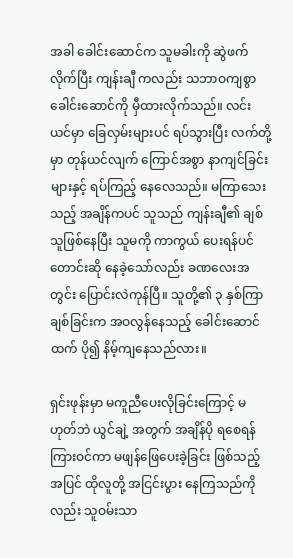အခါ ခေါင်းဆောင်က သူမခါးကို ဆွဲဖက်လိုက်ပြီး ကျန်းချီ ကလည်း သဘာဝကျစွာ ခေါင်းဆောင်ကို မှီထားလိုက်သည်။ လင်းယင်မှာ ခြေလှမ်းများပင် ရပ်သွားပြီး လက်တို့မှာ တုန်ယင်လျက် ကြောင်အစွာ နာကျင်ခြင်းများနှင့် ရပ်ကြည့် နေလေသည်။ မကြာသေးသည့် အချိန်ကပင် သူသည် ကျန်းချီ၏ ချစ်သူဖြစ်နေပြီး သူမကို ကာကွယ် ပေးရန်ပင် တောင်းဆို နေခဲ့သော်လည်း ခဏလေးအတွင်း ပြောင်းလဲကုန်ပြီ။ သူတို့၏ ၃ နှစ်ကြာ ချစ်ခြင်းက အဝလွန်နေသည့် ခေါင်းဆောင်ထက် ပို၍ နိမ့်ကျနေသည်လား။

ရှင်းဖုန်းမှာ မကူညီပေးလိုခြင်းကြောင့် မဟုတ်ဘဲ ယွင်ချဲ့ အတွက် အချိန်ပို ရစေရန် ကြားဝင်ကာ မဖျန်ဖြေပေးခဲ့ခြင်း ဖြစ်သည့်အပြင် ထိုလူတို့ အငြင်းပွား နေကြသည်ကိုလည်း သူဝမ်းသာ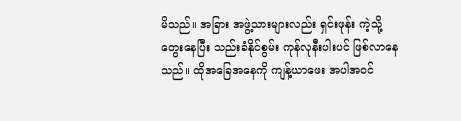မိသည်။ အခြား အဖွဲ့သားများလည်း ရှင်းဖုန်း ကဲ့သို့ တွေးနေပြီး သည်းခံနိုင်စွမ်း ကုန်လုနီးပါးပင် ဖြစ်လာနေသည်။ ထိုအခြေအနေကို ကျန့်ယာဖေး အပါအဝင်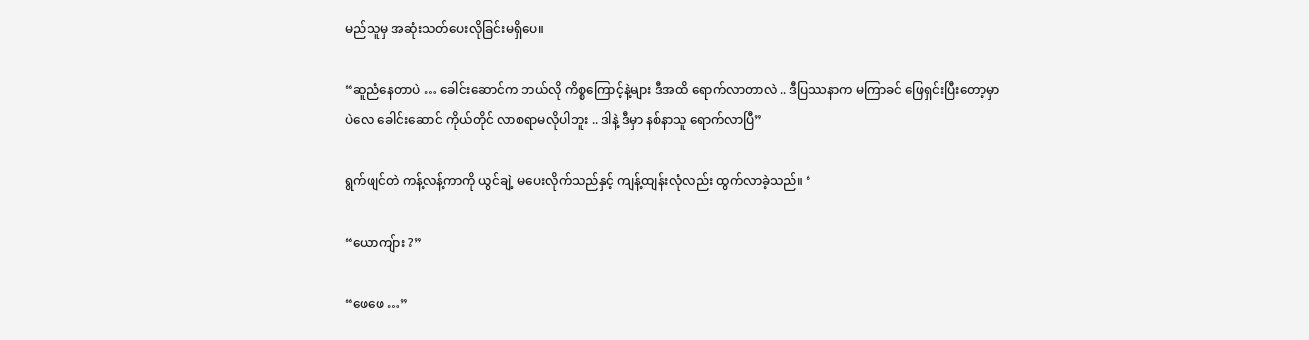မည်သူမှ အဆုံးသတ်ပေးလိုခြင်းမရှိပေ။

“ဆူညံနေတာပဲ … ခေါင်းဆောင်က ဘယ်လို ကိစ္စကြောင့်နဲ့များ ဒီအထိ ရောက်လာတာလဲ .. ဒီပြဿနာက မကြာခင် ဖြေရှင်းပြီးတော့မှာပဲလေ ခေါင်းဆောင် ကိုယ်တိုင် လာစရာမလိုပါဘူး .. ဒါနဲ့ ဒီမှာ နစ်နာသူ ရောက်လာပြီ”

ရွက်ဖျင်တဲ ကန့်လန့်ကာကို ယွင်ချဲ့ မပေးလိုက်သည်နှင့် ကျန့်ထျန်းလုံလည်း ထွက်လာခဲ့သည်။ ‘

“ယောကျ်ား ?”

“ဖေဖေ …”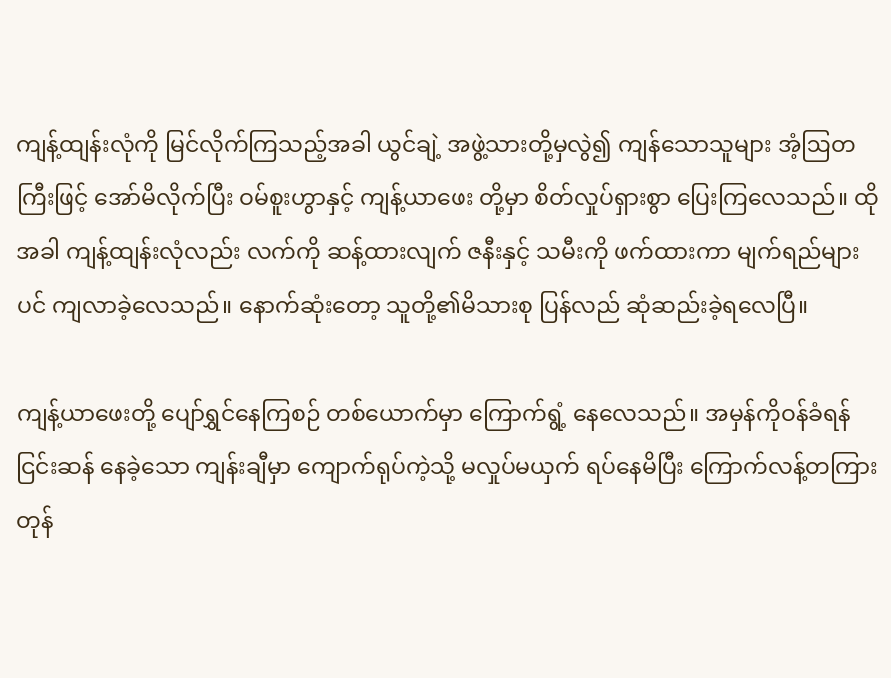ကျန့်ထျန်းလုံကို မြင်လိုက်ကြသည့်အခါ ယွင်ချဲ့ အဖွဲ့သားတို့မှလွဲ၍ ကျန်သောသူများ အံ့ဩတကြီးဖြင့် အော်မိလိုက်ပြီး ဝမ်စူးဟွာနှင့် ကျန့်ယာဖေး တို့မှာ စိတ်လှုပ်ရှားစွာ ပြေးကြလေသည်။ ထိုအခါ ကျန့်ထျန်းလုံလည်း လက်ကို ဆန့်ထားလျက် ဇနီးနှင့် သမီးကို ဖက်ထားကာ မျက်ရည်များပင် ကျလာခဲ့လေသည်။ နောက်ဆုံးတော့ သူတို့၏မိသားစု ပြန်လည် ဆုံဆည်းခဲ့ရလေပြီ။

ကျန့်ယာဖေးတို့ ပျော်ရွှင်နေကြစဉ် တစ်ယောက်မှာ ကြောက်ရွံ့ နေလေသည်။ အမှန်ကိုဝန်ခံရန် ငြင်းဆန် နေခဲ့သော ကျန်းချီမှာ ကျောက်ရုပ်ကဲ့သို့ မလှုပ်မယှက် ရပ်နေမိပြီး ကြောက်လန့်တကြား တုန်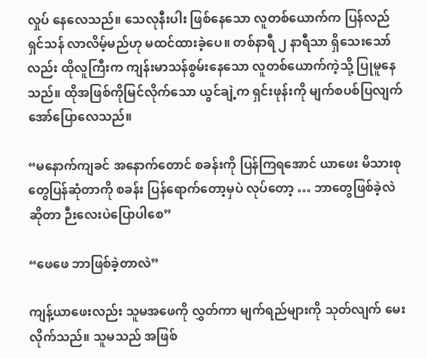လှုပ် နေလေသည်။ သေလုနီးပါး ဖြစ်နေသော လူတစ်ယောက်က ပြန်လည် ရှင်သန် လာလိမ့်မည်ဟု မထင်ထားခဲ့ပေ။ တစ်နာရီ ၂ နာရီသာ ရှိသေးသော်လည်း ထိုလူကြီးက ကျန်းမာသန်စွမ်းနေသော လူတစ်ယောက်ကဲ့သို့ ပြုမူနေသည်။ ထိုအဖြစ်ကိုမြင်လိုက်သော ယွင်ချဲ့က ရှင်းဖုန်းကို မျက်စပစ်ပြလျက် အော်ပြောလေသည်။

“မနောက်ကျခင် အနောက်တောင် စခန်းကို ပြန်ကြရအောင် ယာဖေး မိသားစုတွေပြန်ဆုံတာကို စခန်း ပြန်ရောက်တော့မှပဲ လုပ်တော့ … ဘာတွေဖြစ်ခဲ့လဲဆိုတာ ဉီးလေးပဲပြောပါစေ”

“ဖေဖေ ဘာဖြစ်ခဲ့တာလဲ”

ကျန့်ယာဖေးလည်း သူမအဖေကို လွှတ်ကာ မျက်ရည်များကို သုတ်လျက် မေးလိုက်သည်။ သူမသည် အဖြစ်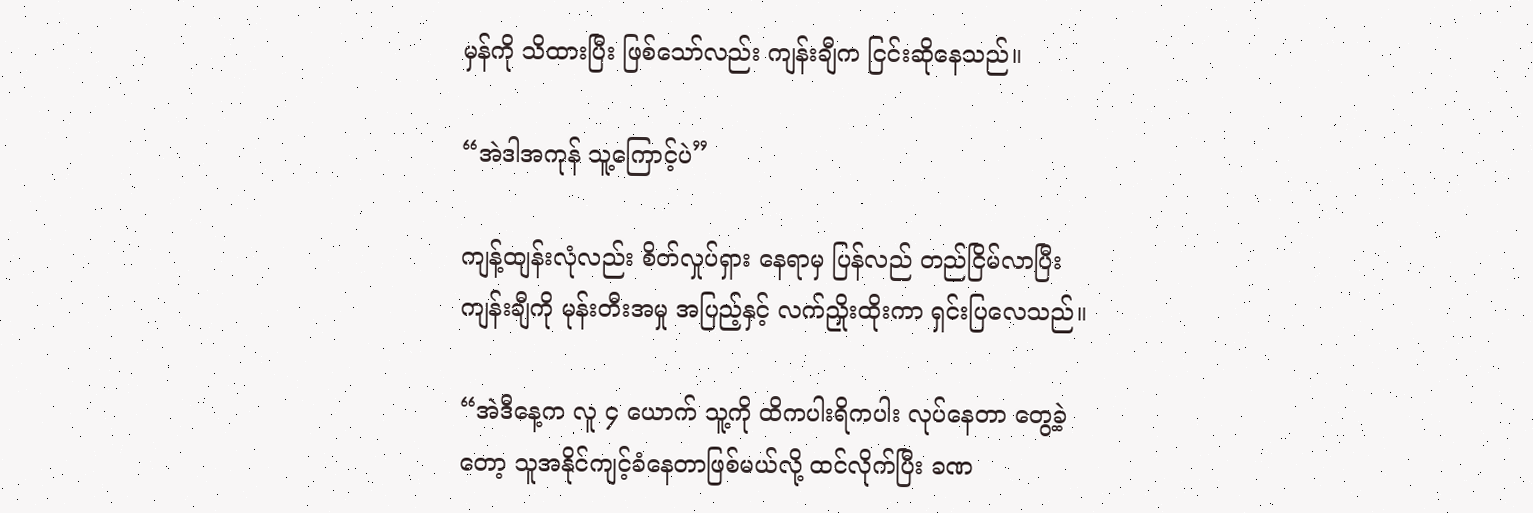မှန်ကို သိထားပြီး ဖြစ်သော်လည်း ကျန်းချီက ငြင်းဆိုနေသည်။

“အဲဒါအကုန် သူ့ကြောင့်ပဲ”

ကျန့်ထျန်းလုံလည်း စိတ်လှုပ်ရှား နေရာမှ ပြန်လည် တည်ငြိမ်လာပြီး ကျန်းချီကို မုန်းတီးအမှု အပြည့်နှင့် လက်ညှိုးထိုးကာ ရှင်းပြလေသည်။

“အဲဒီနေ့က လူ ၄ ယောက် သူ့ကို ထိကပါးရိကပါး လုပ်နေတာ တွေ့ခဲ့တော့ သူအနိုင်ကျင့်ခံနေတာဖြစ်မယ်လို့ ထင်လိုက်ပြီး ခဏ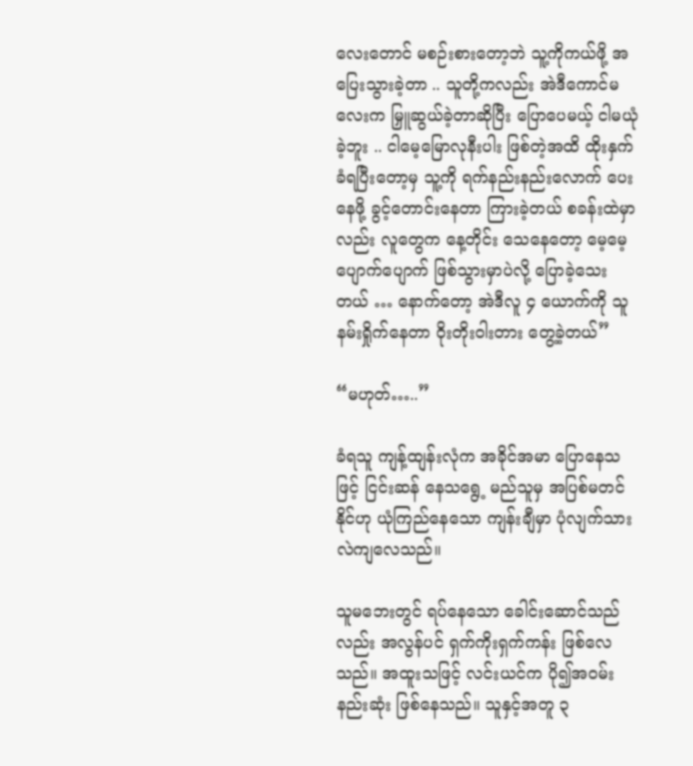လေးတောင် မစဉ်းစားတော့ဘဲ သူ့ကိုကယ်ဖို့ အပြေးသွားခဲ့တာ .. သူတို့ကလည်း အဲဒီကောင်မလေးက မြှူဆွယ်ခဲ့တာဆိုပြီး ပြောပေမယ့် ငါမယုံခဲ့ဘူး .. ငါမေ့မြောလုနီးပါး ဖြစ်တဲ့အထိ ထိုးနှက် ခံရပြီးတော့မှ သူ့ကို ရက်နည်းနည်းလောက် ပေးနေဖို့ ခွင့်တောင်းနေတာ ကြားခဲ့တယ် စခန်းထဲမှာလည်း လူတွေက နေ့တိုင်း သေနေတော့ မေ့မေ့ပျောက်ပျောက် ဖြစ်သွားမှာပဲလို့ ပြောခဲ့သေးတယ် … နောက်တော့ အဲဒီလူ ၄ ယောက်ကို သူနမ်းရှိုက်နေတာ ဝိုးတိုးဝါးတား တွေ့ခဲ့တယ်”

“မဟုတ်…..”

ခံရသူ ကျန့်ထျန်းလုံက အခိုင်အမာ ပြောနေသဖြင့် ငြင်းဆန် နေသရွေ့ မည်သူမှ အပြစ်မတင်နိုင်ဟု ယုံကြည်နေသော ကျန်းချီမှာ ပုံလျက်သား လဲကျလေသည်။

သူမဘေးတွင် ရပ်နေသော ခေါင်းဆောင်သည်လည်း အလွန်ပင် ရှက်ကိုးရှက်ကန်း ဖြစ်လေသည်။ အထူးသဖြင့် လင်းယင်က ပို၍အဝမ်းနည်းဆုံး ဖြစ်နေသည်။ သူနှင့်အတူ ၃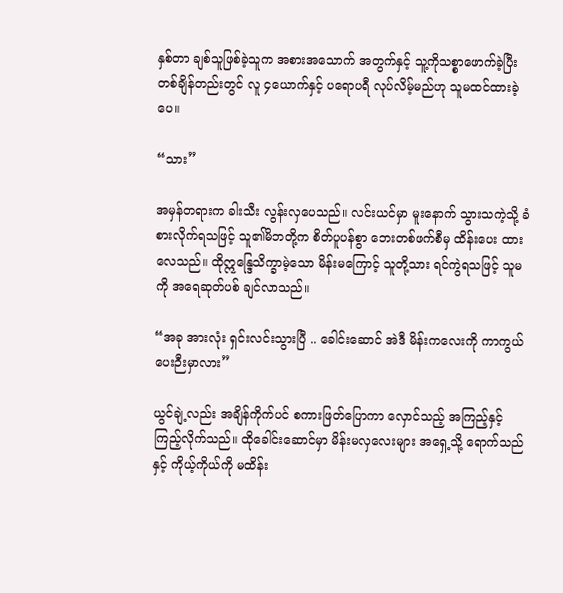နှစ်တာ ချစ်သူဖြစ်ခဲ့သူက အစားအသောက် အတွက်နှင့် သူ့ကိုသစ္စာဖောက်ခဲ့ပြီး တစ်ချိန်တည်းတွင် လူ ၄ယောက်နှင့် ပရောပရီ လုပ်လိမ့်မည်ဟု သူမထင်ထားခဲ့ပေ။

“သား”

အမှန်တရားက ခါးသီး လွန်းလှပေသည်။ လင်းယင်မှာ မူးနောက် သွားသကဲ့သို့ ခံစားလိုက်ရသဖြင့် သူ၏မိဘတို့က စိတ်ပူပန်စွာ ဘေးတစ်ဖက်စီမှ ထိန်းပေး ထားလေသည်။ ထိုဣန္ဒြေသိက္ခာမဲ့သော မိန်းမကြောင့် သူတို့သား ရင်ကွဲရသဖြင့် သူမကို အရေဆုတ်ပစ် ချင်လာသည်။

“အခု အားလုံး ရှင်းလင်းသွားပြီ .. ခေါင်းဆောင် အဲဒီ မိန်းကလေးကို ကာကွယ်ပေးဉီးမှာလား”

ယွင်ချဲ့လည်း အချိန်ကိုက်ပင် စကားဖြတ်ပြောကာ လှောင်သည့် အကြည့်နှင့် ကြည့်လိုက်သည်။ ထိုခေါင်းဆောင်မှာ မိန်းမလှလေးများ အရှေ့သို့ ရောက်သည်နှင့် ကိုယ့်ကိုယ်ကို မထိန်း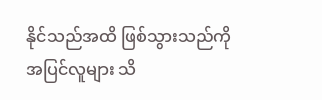နိုင်သည်အထိ ဖြစ်သွားသည်ကို အပြင်လူများ သိ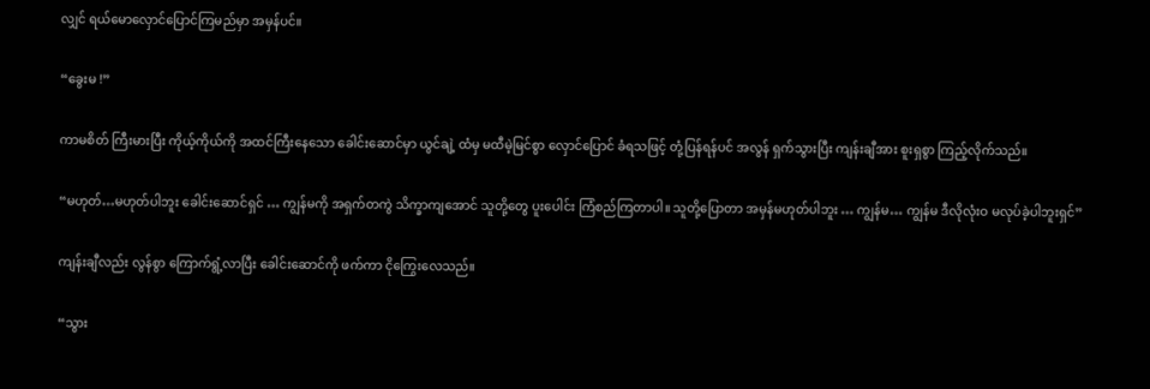လျှင် ရယ်မောလှောင်ပြောင်ကြမည်မှာ အမှန်ပင်။

“ခွေးမ !”

ကာမစိတ် ကြီးမားပြီး ကိုယ့်ကိုယ်ကို အထင်ကြီးနေသော ခေါင်းဆောင်မှာ ယွင်ချဲ့ ထံမှ မထီမဲ့မြင်စွာ လှောင်ပြောင် ခံရသဖြင့် တုံ့ပြန်ရန်ပင် အလွန် ရှက်သွားပြီး ကျန်းချီအား စူးရှစွာ ကြည့်လိုက်သည်။

“မဟုတ်…မဟုတ်ပါဘူး ခေါင်းဆောင်ရှင် … ကျွန်မကို အရှက်တကွဲ သိက္ခာကျအောင် သူတို့တွေ ပူးပေါင်း ကြံစည်ကြတာပါ။ သူတို့ပြောတာ အမှန်မဟုတ်ပါဘူး … ကျွန်မ… ကျွန်မ ဒီလိုလုံးဝ မလုပ်ခဲ့ပါဘူးရှင်”

ကျန်းချီလည်း လွန်စွာ ကြောက်ရွံ့လာပြီး ခေါင်းဆောင်ကို ဖက်ကာ ငိုကြွေးလေသည်။

“သွား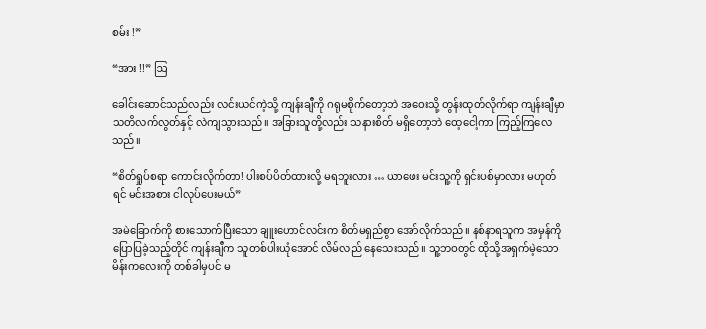စမ်း !”

“အား !!” ဩ

ခေါင်းဆောင်သည်လည်း လင်းယင်ကဲ့သို့ ကျန်းချီကို ဂရုမစိုက်တော့ဘဲ အဝေးသို့ တွန်းထုတ်လိုက်ရာ ကျန်းချီမှာ သတိလက်လွတ်နှင့် လဲကျသွားသည်။ အခြားသူတို့လည်း သနားစိတ် မရှိတော့ဘဲ ထေ့ငေါ့ကာ ကြည့်ကြလေသည်။

“စိတ်ရှုပ်စရာ ကောင်းလိုက်တာ! ပါးစပ်ပိတ်ထားလို့ မရဘူးလား … ယာဖေး မင်းသူ့ကို ရှင်းပစ်မှာလား မဟုတ်ရင် မင်းအစား ငါလုပ်ပေးမယ်”

အမဲခြောက်ကို စားသောက်ပြီးသော ချူးဟောင်လင်းက စိတ်မရှည်စွာ အော်လိုက်သည်။ နစ်နာရသူက အမှန်ကို ပြောပြခဲ့သည့်တိုင် ကျန်းချီက သူတစ်ပါးယုံအောင် လိမ်လည် နေသေးသည်။ သူ့ဘဝတွင် ထိုသို့အရှက်မဲ့သော မိန်းကလေးကို တစ်ခါမှပင် မ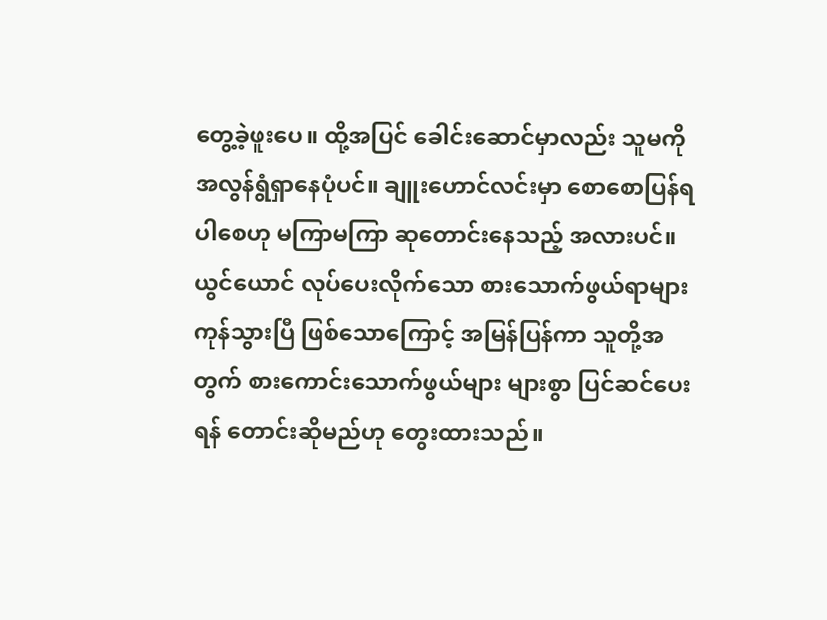တွေ့ခဲ့ဖူးပေ။ ထို့အပြင် ခေါင်းဆောင်မှာလည်း သူမကို အလွန်ရွံရှာနေပုံပင်။ ချူးဟောင်လင်းမှာ စောစောပြန်ရပါစေဟု မကြာမကြာ ဆုတောင်းနေသည့် အလားပင်။ ယွင်ယောင် လုပ်ပေးလိုက်သော စားသောက်ဖွယ်ရာများ ကုန်သွားပြီ ဖြစ်သောကြောင့် အမြန်ပြန်ကာ သူတို့အတွက် စားကောင်းသောက်ဖွယ်များ များစွာ ပြင်ဆင်ပေးရန် တောင်းဆိုမည်ဟု တွေးထားသည်။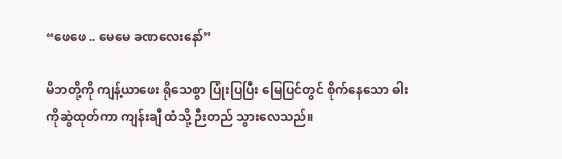“ဖေဖေ .. မေမေ ခဏလေးနော်”

မိဘတို့ကို ကျန့်ယာဖေး ရိုသေစွာ ပြုံးပြပြီး မြေပြင်တွင် စိုက်နေသော ဓါးကိုဆွဲထုတ်ကာ ကျန်းချီ ထံသို့ ဉီးတည် သွားလေသည်။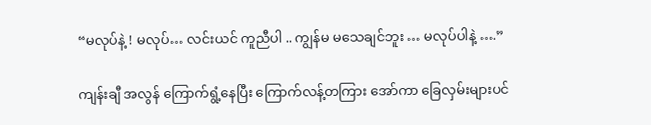“မလုပ်နဲ့ ! မလုပ်… လင်းယင် ကူညီပါ .. ကျွန်မ မသေချင်ဘူး … မလုပ်ပါနဲ့ ….”

ကျန်းချီ အလွန် ကြောက်ရွံ့နေပြီး ကြောက်လန့်တကြား အော်ကာ ခြေလှမ်းများပင်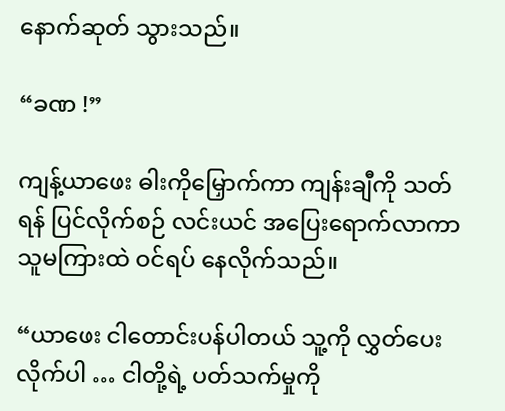နောက်ဆုတ် သွားသည်။

“ခဏ !”

ကျန့်ယာဖေး ဓါးကိုမြှောက်ကာ ကျန်းချီကို သတ်ရန် ပြင်လိုက်စဉ် လင်းယင် အပြေးရောက်လာကာ သူမကြားထဲ ဝင်ရပ် နေလိုက်သည်။

“ယာဖေး ငါတောင်းပန်ပါတယ် သူ့ကို လွှတ်ပေးလိုက်ပါ … ငါတို့ရဲ့ ပတ်သက်မှုကို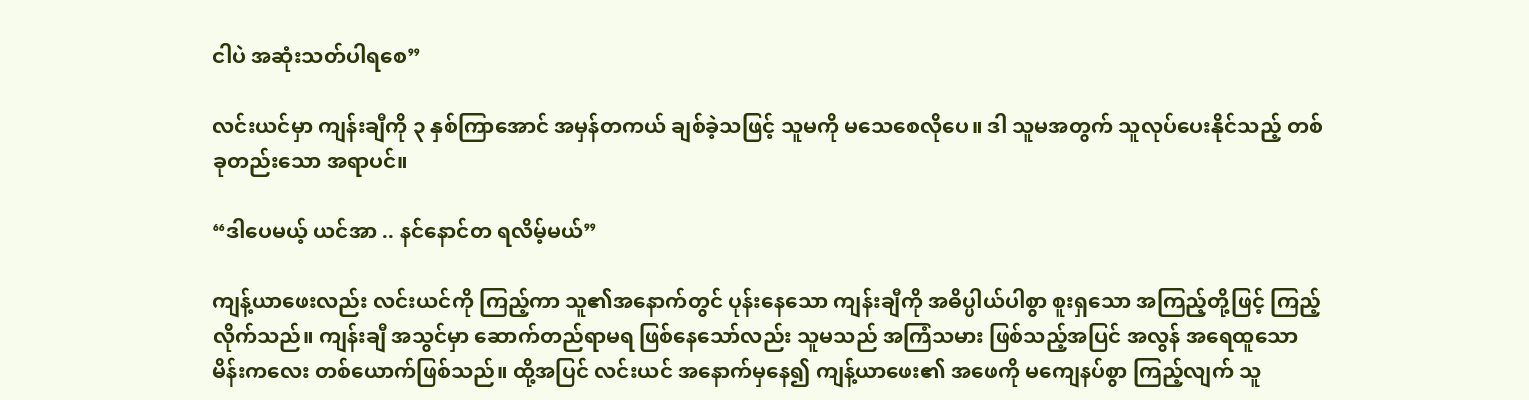ငါပဲ အဆုံးသတ်ပါရစေ”

လင်းယင်မှာ ကျန်းချီကို ၃ နှစ်ကြာအောင် အမှန်တကယ် ချစ်ခဲ့သဖြင့် သူမကို မသေစေလိုပေ။ ဒါ သူမအတွက် သူလုပ်ပေးနိုင်သည့် တစ်ခုတည်းသော အရာပင်။

“ဒါပေမယ့် ယင်အာ .. နင်နောင်တ ရလိမ့်မယ်”

ကျန့်ယာဖေးလည်း လင်းယင်ကို ကြည့်ကာ သူ၏အနောက်တွင် ပုန်းနေသော ကျန်းချီကို အဓိပ္ပါယ်ပါစွာ စူးရှသော အကြည့်တို့ဖြင့် ကြည့်လိုက်သည်။ ကျန်းချီ အသွင်မှာ ဆောက်တည်ရာမရ ဖြစ်နေသော်လည်း သူမသည် အကြံသမား ဖြစ်သည့်အပြင် အလွန် အရေထူသော မိန်းကလေး တစ်ယောက်ဖြစ်သည်။ ထို့အပြင် လင်းယင် အနောက်မှနေ၍ ကျန့်ယာဖေး၏ အဖေကို မကျေနပ်စွာ ကြည့်လျက် သူ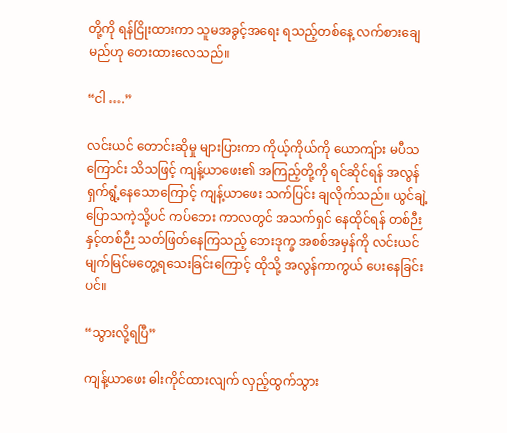တို့ကို ရန်ငြိုးထားကာ သူမအခွင့်အရေး ရသည့်တစ်နေ့ လက်စားချေမည်ဟု တေးထားလေသည်။

“ငါ ….”

လင်းယင် တောင်းဆိုမှု များပြားကာ ကိုယ့်ကိုယ်ကို ယောကျ်ား မပီသကြောင်း သိသဖြင့် ကျန့်ယာဖေး၏ အကြည့်တို့ကို ရင်ဆိုင်ရန် အလွန် ရှက်ရွံ့နေသောကြောင့် ကျန့်ယာဖေး သက်ပြင်း ချလိုက်သည်။ ယွင်ချဲ့ ပြောသကဲ့သို့ပင် ကပ်ဘေး ကာလတွင် အသက်ရှင် နေထိုင်ရန် တစ်ဉီးနှင့်တစ်ဉီး သတ်ဖြတ်နေကြသည့် ဘေးဒုက္ခ အစစ်အမှန်ကို လင်းယင် မျက်မြင်မတွေ့ရသေးခြင်းကြောင့် ထိုသို့ အလွန်ကာကွယ် ပေးနေခြင်းပင်။

“သွားလို့ရပြီ”

ကျန့်ယာဖေး ဓါးကိုင်ထားလျက် လှည့်ထွက်သွား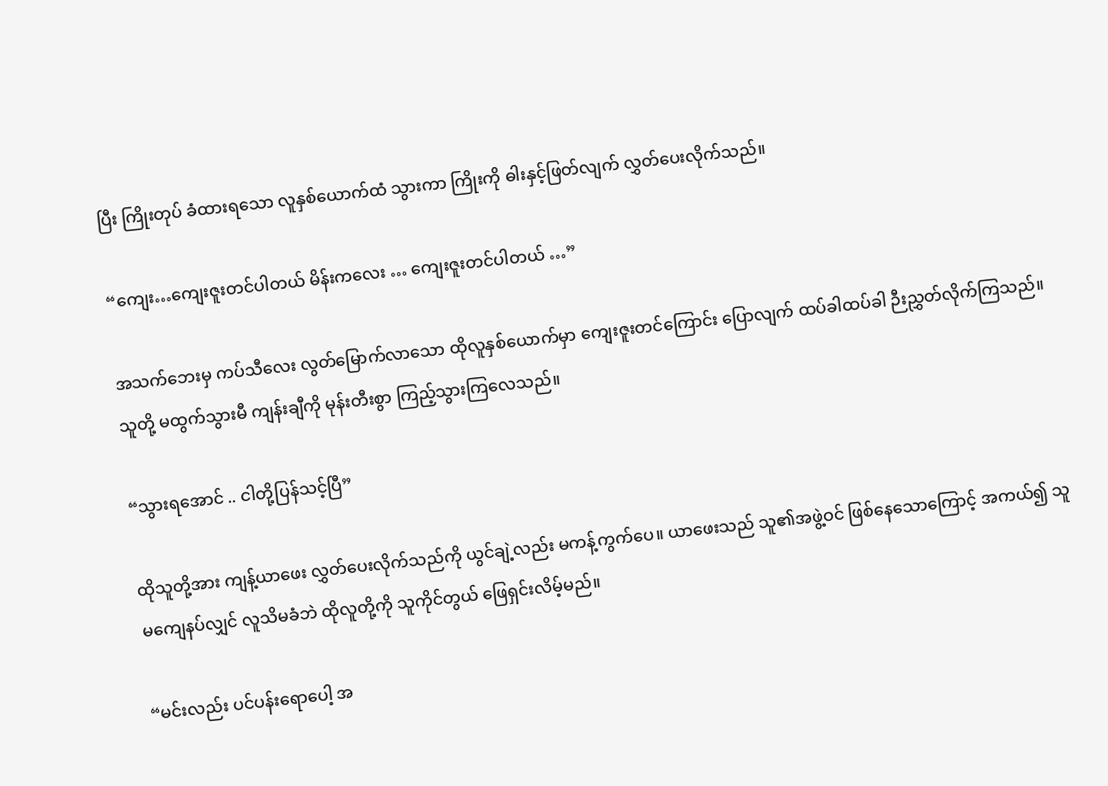ပြီး ကြိုးတုပ် ခံထားရသော လူနှစ်ယောက်ထံ သွားကာ ကြိုးကို ဓါးနှင့်ဖြတ်လျက် လွှတ်ပေးလိုက်သည်။

“ကျေး…ကျေးဇူးတင်ပါတယ် မိန်းကလေး … ကျေးဇူးတင်ပါတယ် …”

အသက်ဘေးမှ ကပ်သီလေး လွတ်မြောက်လာသော ထိုလူနှစ်ယောက်မှာ ကျေးဇူးတင်ကြောင်း ပြောလျက် ထပ်ခါထပ်ခါ ဉီးညွှတ်လိုက်ကြသည်။ သူတို့ မထွက်သွားမီ ကျန်းချီကို မုန်းတီးစွာ ကြည့်သွားကြလေသည်။

“သွားရအောင် .. ငါတို့ပြန်သင့်ပြီ”

ထိုသူတို့အား ကျန့်ယာဖေး လွှတ်ပေးလိုက်သည်ကို ယွင်ချဲ့လည်း မကန့်ကွက်ပေ။ ယာဖေးသည် သူ၏အဖွဲ့ဝင် ဖြစ်နေသောကြောင့် အကယ်၍ သူမကျေနပ်လျှင် လူသိမခံဘဲ ထိုလူတို့ကို သူကိုင်တွယ် ဖြေရှင်းလိမ့်မည်။

“မင်းလည်း ပင်ပန်းရောပေါ့ အ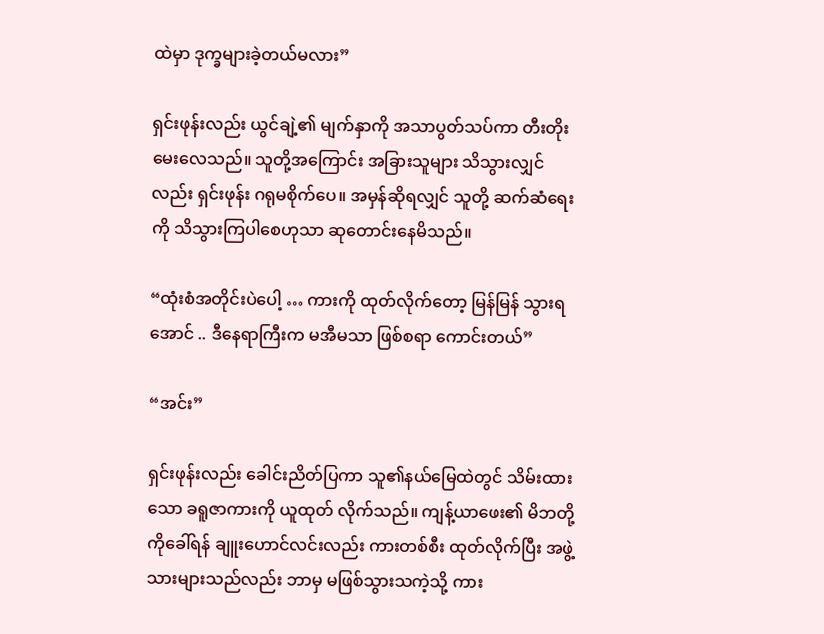ထဲမှာ ဒုက္ခများခဲ့တယ်မလား”

ရှင်းဖုန်းလည်း ယွင်ချဲ့၏ မျက်နှာကို အသာပွတ်သပ်ကာ တီးတိုး မေးလေသည်။ သူတို့အကြောင်း အခြားသူများ သိသွားလျှင်လည်း ရှင်းဖုန်း ဂရုမစိုက်ပေ။ အမှန်ဆိုရလျှင် သူတို့ ဆက်ဆံရေးကို သိသွားကြပါစေဟုသာ ဆုတောင်းနေမိသည်။

“ထုံးစံအတိုင်းပဲပေါ့ … ကားကို ထုတ်လိုက်တော့ မြန်မြန် သွားရအောင် .. ဒီနေရာကြီးက မအီမသာ ဖြစ်စရာ ကောင်းတယ်”

“အင်း”

ရှင်းဖုန်းလည်း ခေါင်းညိတ်ပြကာ သူ၏နယ်မြေထဲတွင် သိမ်းထားသော ခရူဇာကားကို ယူထုတ် လိုက်သည်။ ကျန့်ယာဖေး၏ မိဘတို့ကိုခေါ်ရန် ချူးဟောင်လင်းလည်း ကားတစ်စီး ထုတ်လိုက်ပြီး အဖွဲ့သားများသည်လည်း ဘာမှ မဖြစ်သွားသကဲ့သို့ ကား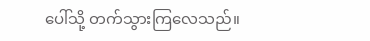ပေါ်သို့ တက်သွားကြလေသည်။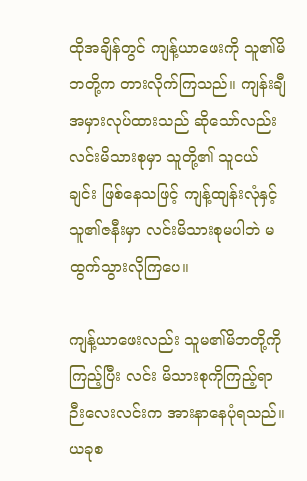ထိုအချိန်တွင် ကျန့်ယာဖေးကို သူ၏မိဘတို့က တားလိုက်ကြသည်။ ကျန်းချီ အမှားလုပ်ထားသည် ဆိုသော်လည်း လင်းမိသားစုမှာ သူတို့၏ သူငယ်ချင်း ဖြစ်နေသဖြင့် ကျန့်ထျန်းလုံနှင့် သူ၏ဇနီးမှာ လင်းမိသားစုမပါဘဲ မထွက်သွားလိုကြပေ။

ကျန့်ယာဖေးလည်း သူမ၏မိဘတို့ကို ကြည့်ပြီး လင်း မိသားစုကိုကြည့်ရာ ဉီးလေးလင်းက အားနာနေပုံရသည်။ ယခုစ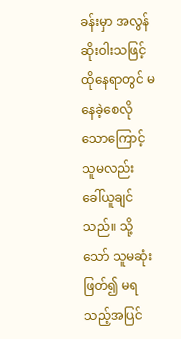ခန်းမှာ အလွန် ဆိုးဝါးသဖြင့် ထိုနေရာတွင် မနေခဲ့စေလိုသောကြောင့် သူမလည်း ခေါ်ယူချင်သည်။ သို့သော် သူမဆုံးဖြတ်၍ မရသည့်အပြင်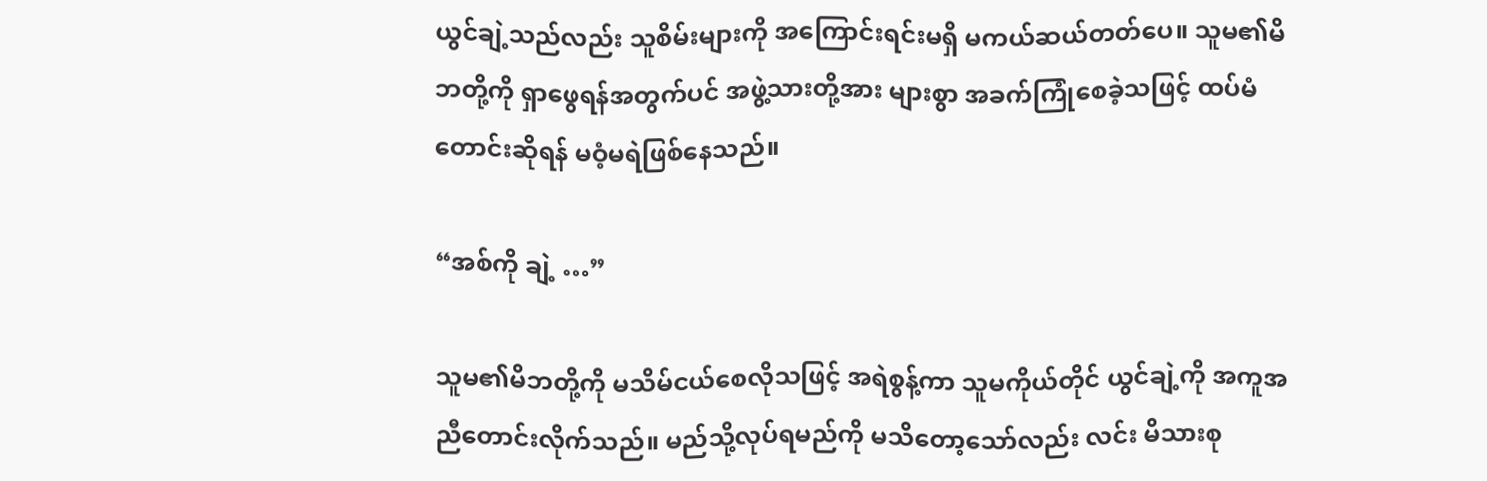ယွင်ချဲ့သည်လည်း သူစိမ်းများကို အကြောင်းရင်းမရှိ မကယ်ဆယ်တတ်ပေ။ သူမ၏မိဘတို့ကို ရှာဖွေရန်အတွက်ပင် အဖွဲ့သားတို့အား များစွာ အခက်ကြုံစေခဲ့သဖြင့် ထပ်မံတောင်းဆိုရန် မဝံ့မရဲဖြစ်နေသည်။

“အစ်ကို ချဲ့ …”

သူမ၏မိဘတို့ကို မသိမ်ငယ်စေလိုသဖြင့် အရဲစွန့်ကာ သူမကိုယ်တိုင် ယွင်ချဲ့ကို အကူအညီတောင်းလိုက်သည်။ မည်သို့လုပ်ရမည်ကို မသိတော့သော်လည်း လင်း မိသားစု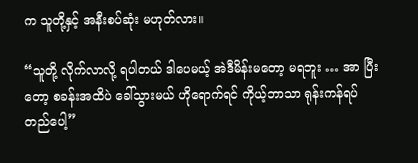က သူတို့နှင့် အနီးစပ်ဆုံး မဟုတ်လား။

“သူတို့ လိုက်လာလို့ ရပါတယ် ဒါပေမယ့် အဲဒီမိန်းမတော့ မရဘူး … အာ ပြီးတော့ စခန်းအထိပဲ ခေါ်သွားမယ် ဟိုရောက်ရင် ကိုယ့်ဘာသာ ရုန်းကန်ရပ်တည်ပေါ့”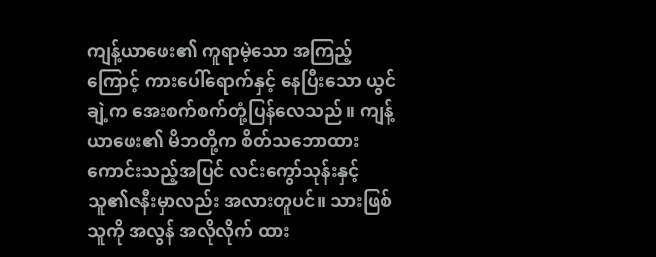ကျန့်ယာဖေး၏ ကူရာမဲ့သော အကြည့်ကြောင့် ကားပေါ်ရောက်နှင့် နေပြီးသော ယွင်ချဲ့က အေးစက်စက်တုံ့ပြန်လေသည်။ ကျန့်ယာဖေး၏ မိဘတို့က စိတ်သဘောထား ကောင်းသည့်အပြင် လင်းကွော်သုန်းနှင့် သူ၏ဇနီးမှာလည်း အလားတူပင်။ သားဖြစ်သူကို အလွန် အလိုလိုက် ထား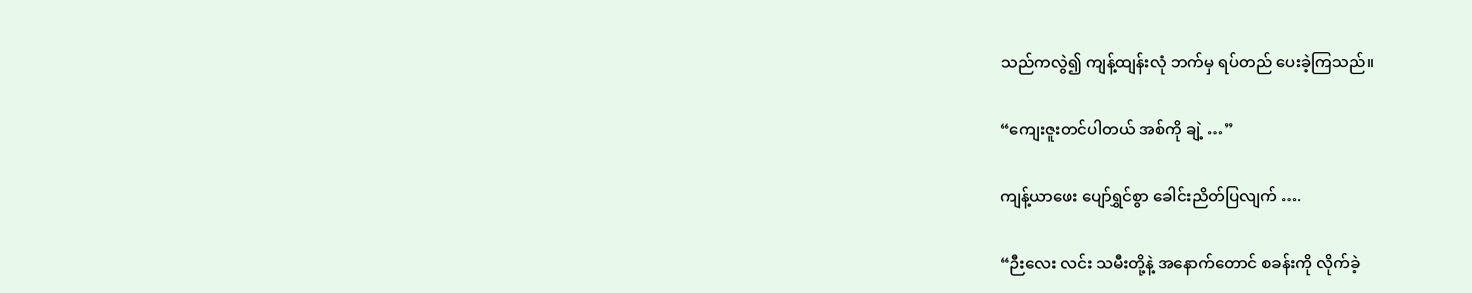သည်ကလွဲ၍ ကျန့်ထျန်းလုံ ဘက်မှ ရပ်တည် ပေးခဲ့ကြသည်။

“ကျေးဇူးတင်ပါတယ် အစ်ကို ချဲ့ …”

ကျန့်ယာဖေး ပျော်ရွှင်စွာ ခေါင်းညိတ်ပြလျက် ….

“ဉီးလေး လင်း သမီးတို့နဲ့ အနောက်တောင် စခန်းကို လိုက်ခဲ့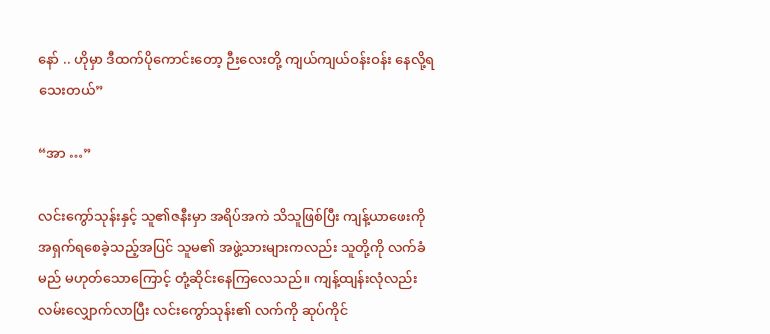နော် .. ဟိုမှာ ဒီထက်ပိုကောင်းတော့ ဉီးလေးတို့ ကျယ်ကျယ်ဝန်းဝန်း နေလို့ရသေးတယ်”

“အာ …”

လင်းကွော်သုန်းနှင့် သူ၏ဇနီးမှာ အရိပ်အကဲ သိသူဖြစ်ပြီး ကျန့်ယာဖေးကို အရှက်ရစေခဲ့သည့်အပြင် သူမ၏ အဖွဲ့သားများကလည်း သူတို့ကို လက်ခံမည် မဟုတ်သောကြောင့် တုံ့ဆိုင်းနေကြလေသည်။ ကျန့်ထျန်းလုံလည်း လမ်းလျှောက်လာပြီး လင်းကွော်သုန်း၏ လက်ကို ဆုပ်ကိုင်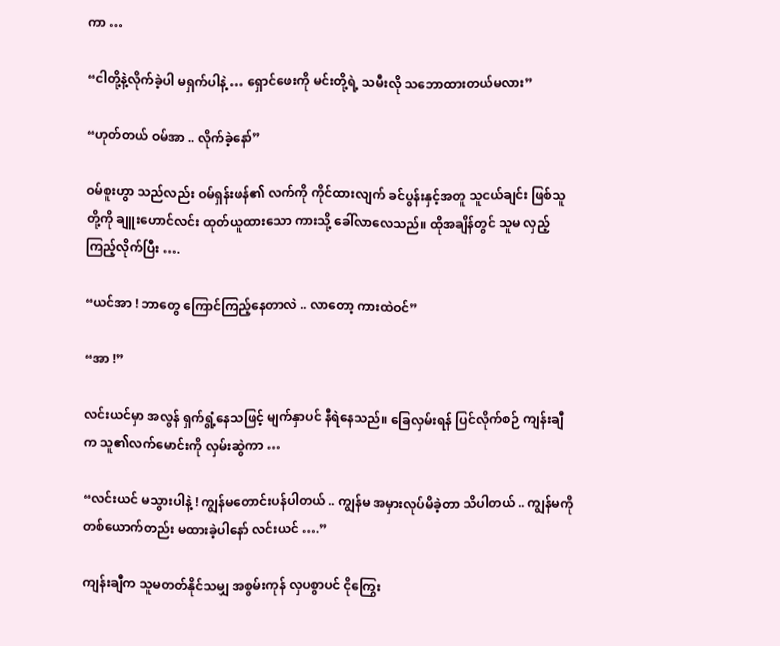ကာ …

“ငါတို့နဲ့လိုက်ခဲ့ပါ မရှက်ပါနဲ့ … ရှောင်ဖေးကို မင်းတို့ရဲ့ သမီးလို သဘောထားတယ်မလား”

“ဟုတ်တယ် ဝမ်အာ .. လိုက်ခဲ့နော်”

ဝမ်စူးဟွာ သည်လည်း ဝမ်ရှန်းဖန်၏ လက်ကို ကိုင်ထားလျက် ခင်ပွန်းနှင့်အတူ သူငယ်ချင်း ဖြစ်သူတို့ကို ချူးဟောင်လင်း ထုတ်ယူထားသော ကားသို့ ခေါ်လာလေသည်။ ထိုအချိန်တွင် သူမ လှည့်ကြည့်လိုက်ပြီး ….

“ယင်အာ ! ဘာတွေ ကြောင်ကြည့်နေတာလဲ .. လာတော့ ကားထဲဝင်”

“အာ !”

လင်းယင်မှာ အလွန် ရှက်ရွံ့နေသဖြင့် မျက်နှာပင် နီရဲနေသည်။ ခြေလှမ်းရန် ပြင်လိုက်စဉ် ကျန်းချီက သူ၏လက်မောင်းကို လှမ်းဆွဲကာ …

“လင်းယင် မသွားပါနဲ့ ! ကျွန်မတောင်းပန်ပါတယ် .. ကျွန်မ အမှားလုပ်မိခဲ့တာ သိပါတယ် .. ကျွန်မကို တစ်ယောက်တည်း မထားခဲ့ပါနော် လင်းယင် ….”

ကျန်းချီက သူမတတ်နိုင်သမျှ အစွမ်းကုန် လှပစွာပင် ငိုကြွေး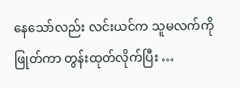နေသော်လည်း လင်းယင်က သူမလက်ကို ဖြုတ်ကာ တွန်းထုတ်လိုက်ပြီး …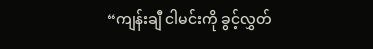“ကျန်းချီ ငါမင်းကို ခွင့်လွှတ်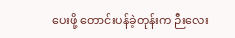ပေးဖို့ တောင်းပန်ခဲ့တုန်းက ဉီးလေး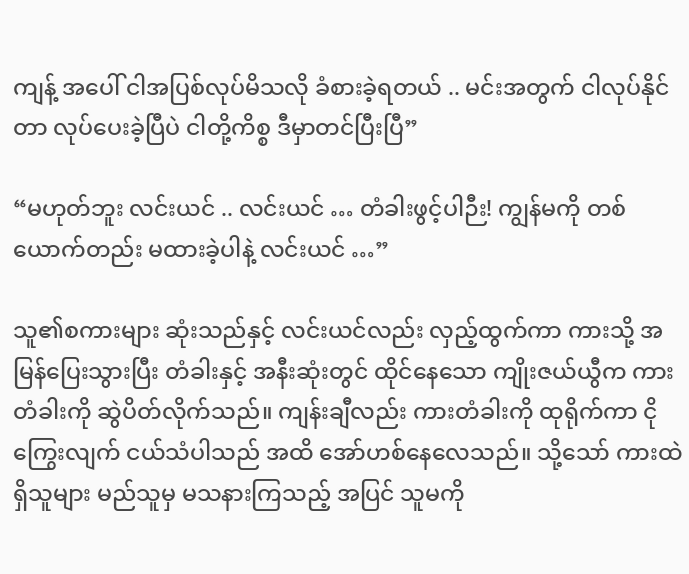ကျန့် အပေါ် ငါအပြစ်လုပ်မိသလို ခံစားခဲ့ရတယ် .. မင်းအတွက် ငါလုပ်နိုင်တာ လုပ်ပေးခဲ့ပြီပဲ ငါတို့ကိစ္စ ဒီမှာတင်ပြီးပြီ”

“မဟုတ်ဘူး လင်းယင် .. လင်းယင် … တံခါးဖွင့်ပါဉီး! ကျွန်မကို တစ်ယောက်တည်း မထားခဲ့ပါနဲ့ လင်းယင် …”

သူ၏စကားများ ဆုံးသည်နှင့် လင်းယင်လည်း လှည့်ထွက်ကာ ကားသို့ အမြန်ပြေးသွားပြီး တံခါးနှင့် အနီးဆုံးတွင် ထိုင်နေသော ကျိုးဇယ်ယွီက ကားတံခါးကို ဆွဲပိတ်လိုက်သည်။ ကျန်းချီလည်း ကားတံခါးကို ထုရိုက်ကာ ငိုကြွေးလျက် ငယ်သံပါသည် အထိ အော်ဟစ်နေလေသည်။ သို့သော် ကားထဲရှိသူများ မည်သူမှ မသနားကြသည့် အပြင် သူမကို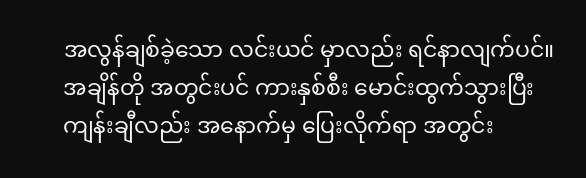အလွန်ချစ်ခဲ့သော လင်းယင် မှာလည်း ရင်နာလျက်ပင်။ အချိန်တို အတွင်းပင် ကားနှစ်စီး မောင်းထွက်သွားပြီး ကျန်းချီလည်း အနောက်မှ ပြေးလိုက်ရာ အတွင်း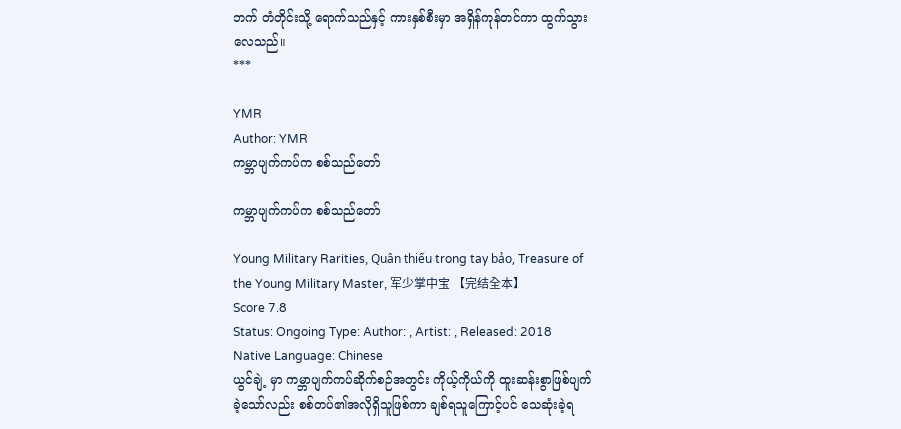ဘက် တံတိုင်းသို့ ရောက်သည်နှင့် ကားနှစ်စီးမှာ အရှိန်ကုန်တင်ကာ ထွက်သွားလေသည်။
***

YMR
Author: YMR
ကမ္ဘာပျက်ကပ်က စစ်သည်တော်

ကမ္ဘာပျက်ကပ်က စစ်သည်တော်

Young Military Rarities, Quân thiếu trong tay bảo, Treasure of the Young Military Master, 军少掌中宝 【完结全本】
Score 7.8
Status: Ongoing Type: Author: , Artist: , Released: 2018 Native Language: Chinese
ယွင်ချဲ့ မှာ ကမ္ဘာပျက်ကပ်ဆိုက်စဉ်အတွင်း ကိုယ့်ကိုယ်ကို ထူးဆန်းစွာဖြစ်ပျက်ခဲ့သော်လည်း စစ်တပ်၏အလိုရှိသူဖြစ်ကာ ချစ်ရသူကြောင့်ပင် သေဆုံးခဲ့ရ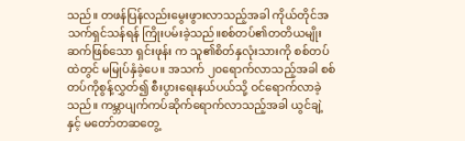သည်။ တဖန်ပြန်လည်းမွေးဖွားလာသည့်အခါ ကိုယ်တိုင်အသက်ရှင်သန်ရန် ကြိုးပမ်းခဲ့သည်။စစ်တပ်၏တတိယမျိုးဆက်ဖြစ်သော ရှင်းဖုန်း က သူ၏စိတ်နှလုံးသားကို စစ်တပ်ထဲတွင် မမြုပ်နှံခဲ့ပေ။ အသက် ၂၀ရောက်လာသည့်အခါ စစ်တပ်ကိုစွန့်လွှတ်၍ စီးပွားရေးနယ်ပယ်သို့ ဝင်ရောက်လာခဲ့သည်။ ကမ္ဘာပျက်ကပ်ဆိုက်ရောက်လာသည့်အခါ ယွင်ချဲ့ နှင့် မတော်တဆတွေ့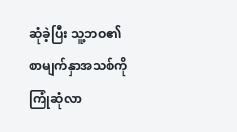ဆုံခဲ့ပြီး သူ့ဘဝ၏စာမျက်နှာအသစ်ကို ကြုံဆုံလာ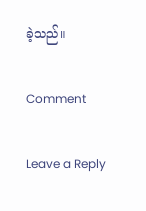ခဲ့သည်။

Comment

Leave a Reply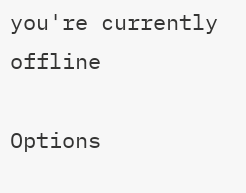you're currently offline

Options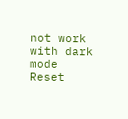not work with dark mode
Reset